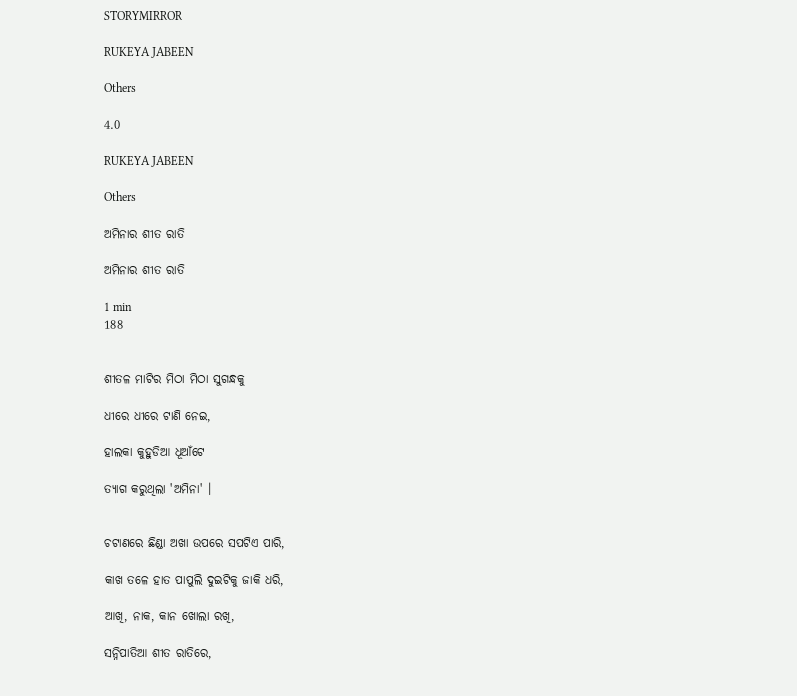STORYMIRROR

RUKEYA JABEEN

Others

4.0

RUKEYA JABEEN

Others

ଅମିନାର ଶୀତ ରାତି

ଅମିନାର ଶୀତ ରାତି

1 min
188


ଶୀତଳ ମାଟିର ମିଠା ମିଠା ସୁଗନ୍ଧକୁ

ଧୀରେ ଧୀରେ ଟାଣି ନେଇ,

ହାଲକା କୁହୁଡିଆ ଧୂଆଁଟେ

ତ୍ୟାଗ କରୁଥିଲା 'ଅମିନା' ।


ଚଟାଣରେ ଛିଣ୍ଡା ଅଖା ଉପରେ ସପଟିଏ ପାରି,

କାଖ ତଳେ ହାତ ପାପୁଲି ଦୁଇଟିକୁ ଜାକି ଧରି,

ଆଖି, ନାକ, କାନ ଖୋଲା ରଖି,

ସନ୍ନିପାତିଆ ଶୀତ ରାତିରେ,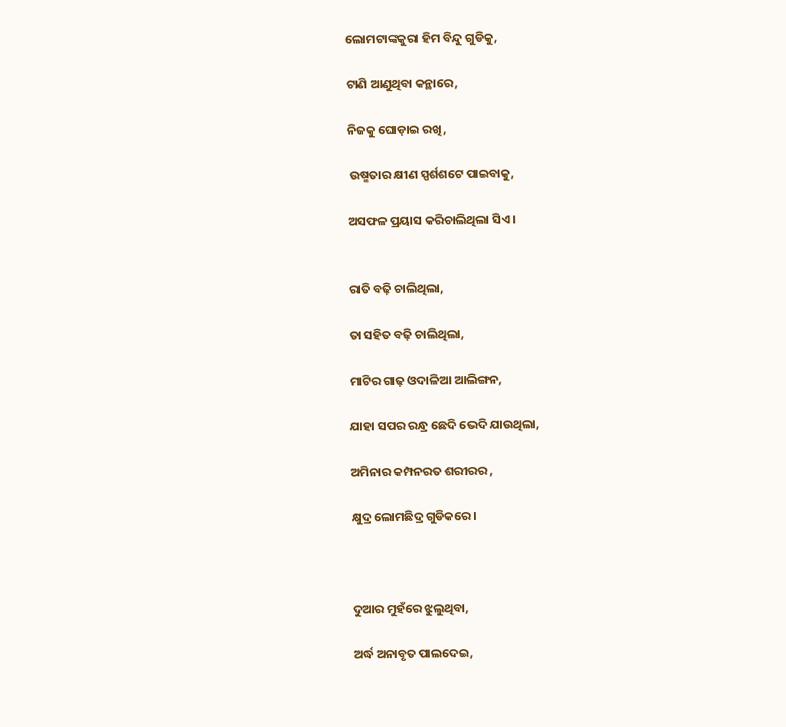ଲୋମଟାଙ୍କକୁରା ହିମ ବିନ୍ଦୁ ଗୁଡିକୁ,

ଟାଣି ଆଣୁଥିବା କନ୍ଥାରେ,

ନିଜକୁ ଘୋଡ଼ାଇ ରଖି,

 ଉଷ୍ମତାର କ୍ଷୀଣ ସ୍ପର୍ଶଶଟେ ପାଇବାକୁ,

ଅସଫଳ ପ୍ରୟାସ କରିଚାଲିଥିଲା ସିଏ।


ରାତି ବଢ଼ି ଚାଲିଥିଲା,

ତା ସହିତ ବଢ଼ି ଚାଲିଥିଲା,

ମାଟିର ଗାଢ଼ ଓଦାଳିଆ ଆଲିଙ୍ଗନ,

ଯାହା ସପର ରନ୍ଧ୍ର ଛେଦି ଭେଦି ଯାଉଥିଲା,

ଅମିନାର କମ୍ପନରତ ଶରୀରର ,

କ୍ଷୁଦ୍ର ଲୋମଛିଦ୍ର ଗୁଡିକରେ।



ଦୁଆର ମୁହଁରେ ଝୁଲୁଥିବା,

ଅର୍ଦ୍ଧ ଅନାବୃତ ପାଲଦେଇ,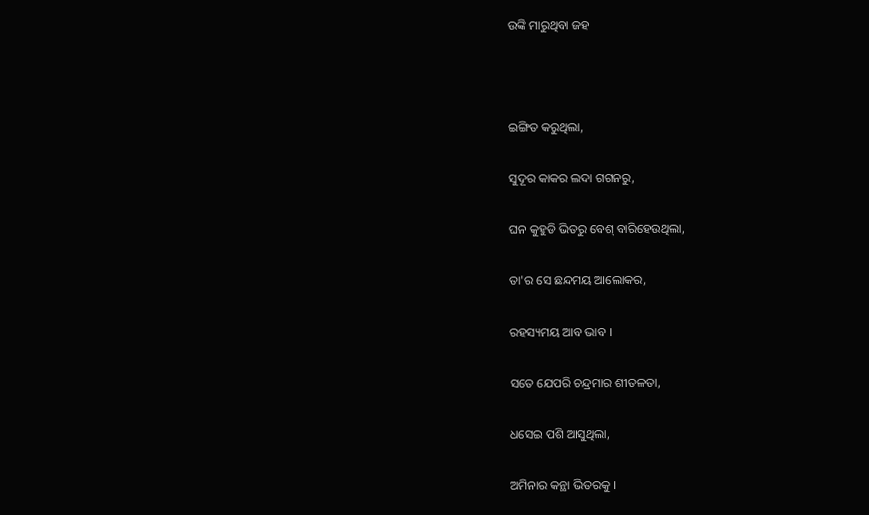ଉଙ୍କି ମାରୁଥିବା ଜହ



ଇଙ୍ଗିତ କରୁଥିଲା,

ସୁଦୂର କାକର ଲଦା ଗଗନରୁ,

ଘନ କୁହୁଡି ଭିତରୁ ବେଶ୍ ବାରିହେଉଥିଲା,

ତା'ର ସେ ଛନ୍ଦମୟ ଆଲୋକର,

ରହସ୍ୟମୟ ଆବ ଭାବ ।

ସତେ ଯେପରି ଚନ୍ଦ୍ରମାର ଶୀତଳତା,

ଧସେଇ ପଶି ଆସୁଥିଲା,

ଅମିନାର କନ୍ଥା ଭିତରକୁ ।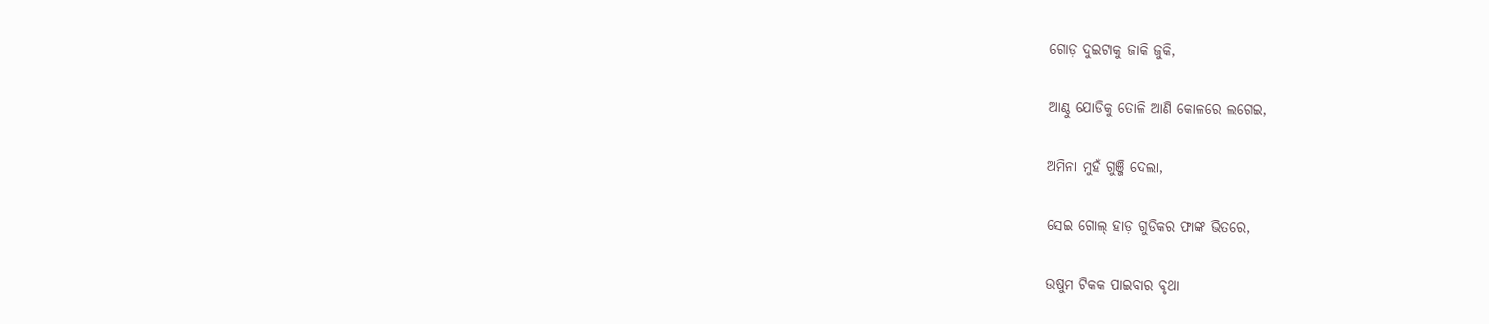ଗୋଡ଼ ଦୁଇଟାକୁ ଜାକି ଜୁକି,

ଆଣ୍ଠୁ ଯୋଡିକୁ ତୋଳି ଆଣି କୋଳରେ ଲଗେଇ,

ଅମିନା ମୁହଁ ଗୁଞ୍ଜି ଦେଲା,

ସେଇ ଗୋଲ୍ ହାଡ଼ ଗୁଡିକର ଫାଙ୍କ ଭିତରେ,

ଉଷୁମ ଟିକକ ପାଇବାର ବୃଥା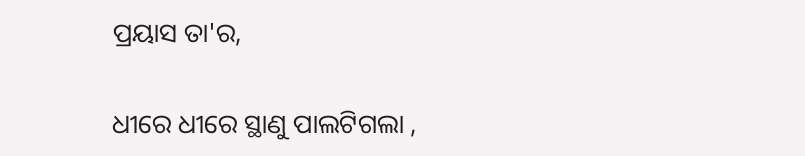ପ୍ରୟାସ ତା'ର,

ଧୀରେ ଧୀରେ ସ୍ଥାଣୁ ପାଲଟିଗଲା ,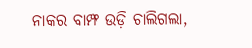ନାକର ବାମ୍ଫ ଉଡ଼ି ଚାଲିଗଲା,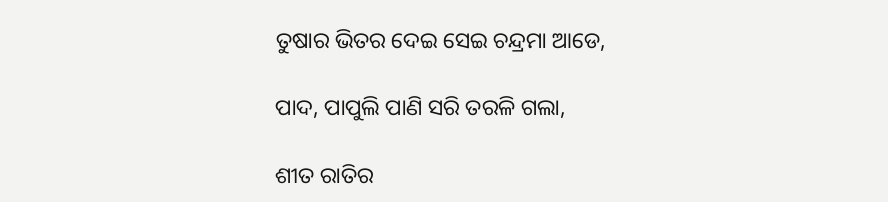ତୁଷାର ଭିତର ଦେଇ ସେଇ ଚନ୍ଦ୍ରମା ଆଡେ,

ପାଦ, ପାପୁଲି ପାଣି ସରି ତରଳି ଗଲା,

ଶୀତ ରାତିର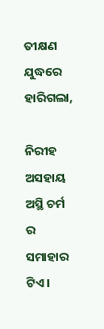ତୀକ୍ଷଣ ଯୁଦ୍ଧରେ ହାରିଗଲା,

ନିରୀହ ଅସହାୟ ଅସ୍ଥି ଚର୍ମ ର ସମାହାର ଟିଏ ।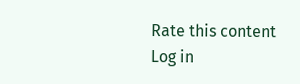Rate this content
Log in